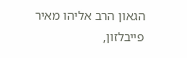הגאון הרב אליהו מאיר פייבלזון,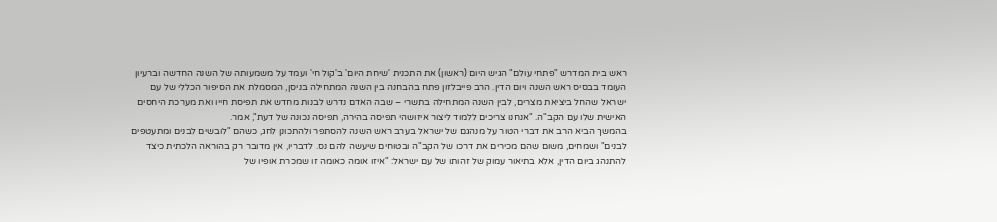ראש בית המדרש "פתחי עולם" הגיש היום (ראשון) את התכנית 'שיחת היום' ב'קול חי' ועמד על משמעותה של השנה החדשה וברעיון העומד בבסיס ראש השנה ויום הדין. הרב פייבלזון פתח בהבחנה בין השנה המתחילה בניסן, המסמלת את הסיפור הכללי של עם ישראל שהחל ביציאת מצרים, לבין השנה המתחילה בתשרי – שבה האדם נדרש לבנות מחדש את תפיסת חייו ואת מערכת היחסים האישית שלו עם הקב"ה. "אנחנו צריכים ללמוד ליצור איזושהי תפיסה בהירה, תפיסה נכונה של דעת", אמר.
בהמשך הביא הרב את דברי הטור על מנהגם של ישראל בערב ראש השנה להסתפר ולהתכונן לחג, כשהם "לובשים לבנים ומתעטפים לבנים" ושמחים, משום שהם מכירים את דרכו של הקב"ה ובטוחים שיעשה להם נס. לדבריו, אין מדובר רק בהוראה הלכתית כיצד להתנהג ביום הדין, אלא בתיאור עמוק של זהותו של עם ישראל: "איזו אומה כאומה זו שמכרת אופיו של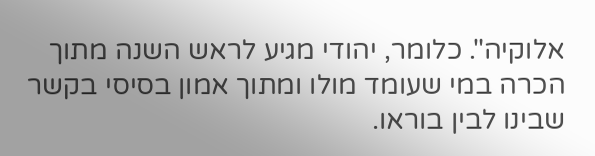אלוקיה". כלומר, יהודי מגיע לראש השנה מתוך הכרה במי שעומד מולו ומתוך אמון בסיסי בקשר שבינו לבין בוראו.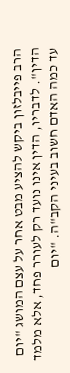הרב פייבלזון ביקש להציע מבט אחר על עצם המושג "יום הדין". לדבריו, הדין אינו נועד רק לעורר פחד, אלא מלמד עד כמה האדם חשוב בעיני הקב"ה. "יום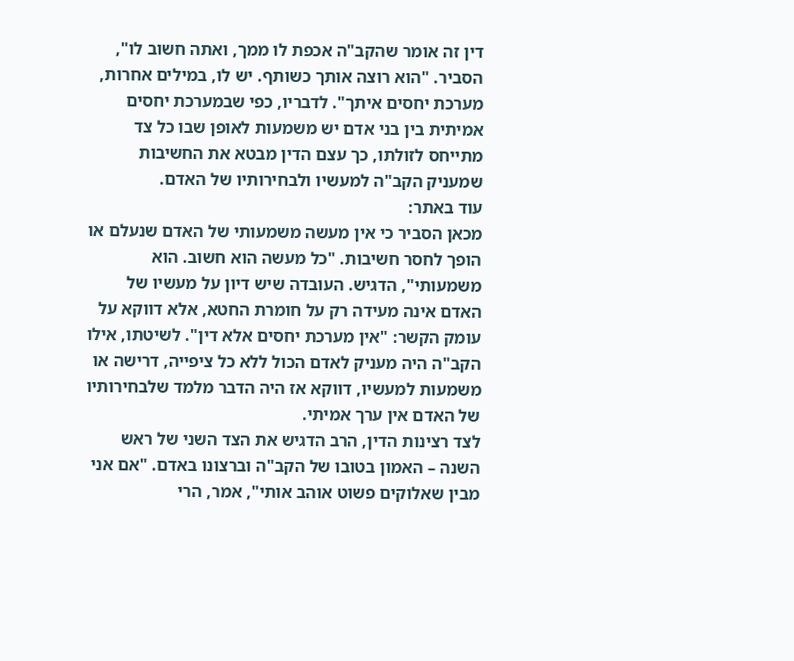דין זה אומר שהקב"ה אכפת לו ממך, ואתה חשוב לו", הסביר. "הוא רוצה אותך כשותף. יש לו, במילים אחרות, מערכת יחסים איתך". לדבריו, כפי שבמערכת יחסים אמיתית בין בני אדם יש משמעות לאופן שבו כל צד מתייחס לזולתו, כך עצם הדין מבטא את החשיבות שמעניק הקב"ה למעשיו ולבחירותיו של האדם.
עוד באתר:
מכאן הסביר כי אין מעשה משמעותי של האדם שנעלם או הופך לחסר חשיבות. "כל מעשה הוא חשוב. הוא משמעותי", הדגיש. העובדה שיש דיון על מעשיו של האדם אינה מעידה רק על חומרת החטא, אלא דווקא על עומק הקשר: "אין מערכת יחסים אלא דין". לשיטתו, אילו הקב"ה היה מעניק לאדם הכול ללא כל ציפייה, דרישה או משמעות למעשיו, דווקא אז היה הדבר מלמד שלבחירותיו של האדם אין ערך אמיתי.
לצד רצינות הדין, הרב הדגיש את הצד השני של ראש השנה – האמון בטובו של הקב"ה וברצונו באדם. "אם אני מבין שאלוקים פשוט אוהב אותי", אמר, הרי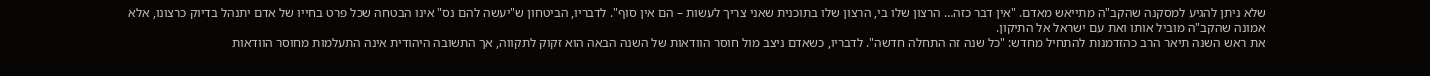שלא ניתן להגיע למסקנה שהקב"ה מתייאש מאדם. "אין דבר כזה… הרצון שלו בי, הרצון שלו בתוכנית שאני צריך לעשות – הם אין סוף". לדבריו, הביטחון ש"יעשה להם נס" אינו הבטחה שכל פרט בחייו של אדם יתנהל בדיוק כרצונו, אלא אמונה שהקב"ה מוביל אותו ואת עם ישראל אל התיקון.
את ראש השנה תיאר הרב כהזדמנות להתחיל מחדש: "כל שנה זה התחלה חדשה". לדבריו, כשאדם ניצב מול חוסר הוודאות של השנה הבאה הוא זקוק לתקווה, אך התשובה היהודית אינה התעלמות מחוסר הוודאות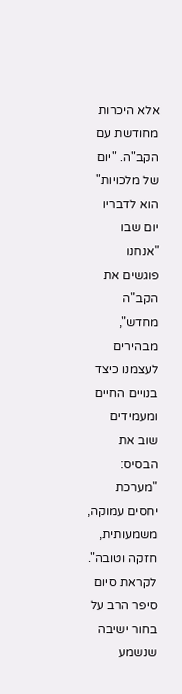אלא היכרות מחודשת עם הקב"ה. "יום של מלכויות" הוא לדבריו יום שבו "אנחנו פוגשים את הקב"ה מחדש", מבהירים לעצמנו כיצד בנויים החיים ומעמידים שוב את הבסיס: "מערכת יחסים עמוקה, משמעותית, חזקה וטובה".
לקראת סיום סיפר הרב על בחור ישיבה שנשמע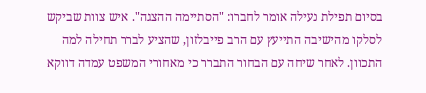בסיום תפילת נעילה אומר לחברו: "הסתיימה ההצגה". איש צוות שביקש לסלקו מהישיבה התייעץ עם הרב פייבלזון, שהציע לברר תחילה למה התכוון. לאחר שיחה עם הבחור התברר כי מאחורי המשפט עמדה דווקא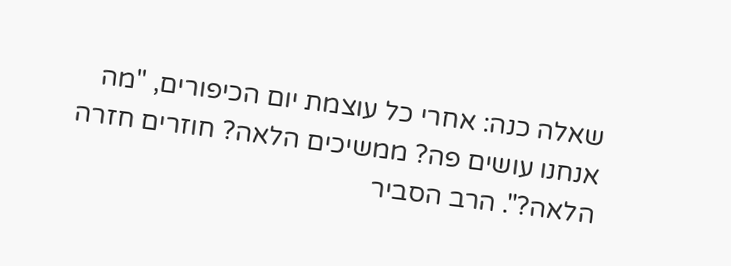שאלה כנה: אחרי כל עוצמת יום הכיפורים, "מה אנחנו עושים פה? ממשיכים הלאה? חוזרים חזרה הלאה?". הרב הסביר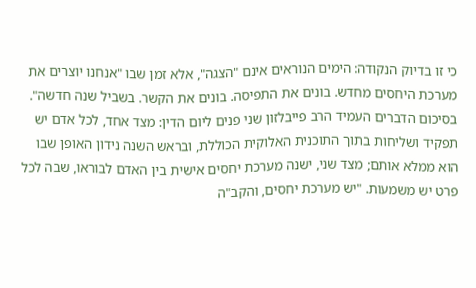כי זו בדיוק הנקודה: הימים הנוראים אינם "הצגה", אלא זמן שבו "אנחנו יוצרים את מערכת היחסים מחדש. בונים את התפיסה. בונים את הקשר. בשביל שנה חדשה".
בסיכום הדברים העמיד הרב פייבלזון שני פנים ליום הדין: מצד אחד, לכל אדם יש תפקיד ושליחות בתוך התוכנית האלוקית הכוללת, ובראש השנה נידון האופן שבו הוא ממלא אותם; מצד שני, ישנה מערכת יחסים אישית בין האדם לבוראו, שבה לכל פרט יש משמעות. "יש מערכת יחסים, והקב"ה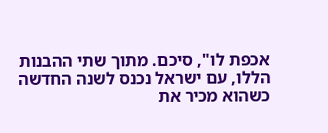אכפת לו", סיכם. מתוך שתי ההבנות הללו, עם ישראל נכנס לשנה החדשה כשהוא מכיר את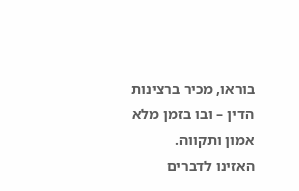בוראו, מכיר ברצינות הדין – ובו בזמן מלא אמון ותקווה.
האזינו לדברים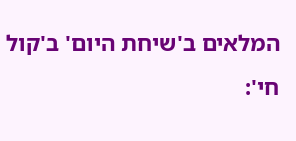המלאים ב'שיחת היום' ב'קול חי':